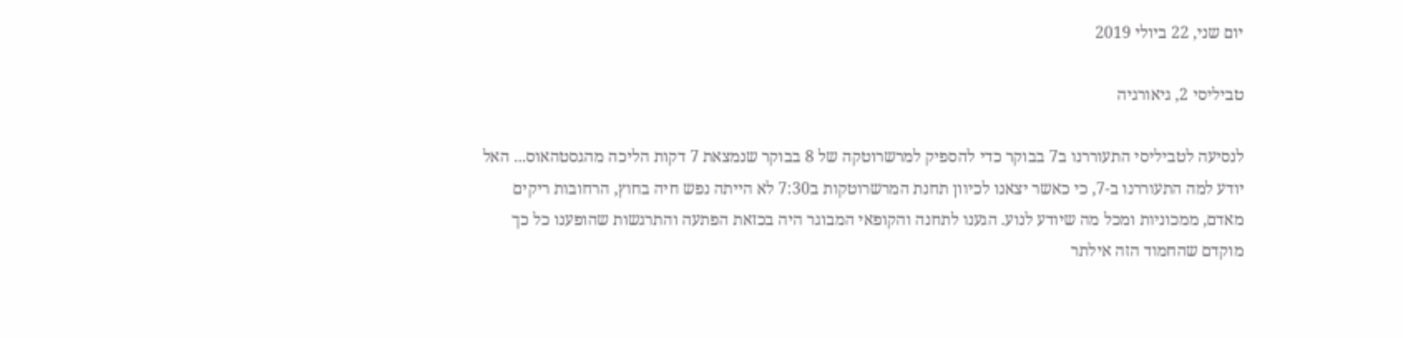יום שני, 22 ביולי 2019

טביליסי 2, גיאורגיה

לנסיעה לטביליסי התעוררנו ב7 בבוקר כדי להספיק למרשרוטקה של 8 בבוקר שנמצאת 7 דקות הליכה מהגסטהאוס... האל יודע למה התעוררנו ב-7, כי כאשר יצאנו לכיוון תחנת המרשרוטקות ב7:30 לא הייתה נפש חיה בחוץ, הרחובות ריקים מאדם, ממכוניות ומכל מה שיודע לנוע. הגענו לתחנה והקופאי המבוגר היה בכזאת הפתעה והתרגשות שהופענו כל כך מוקדם שהחמוד הזה אילתר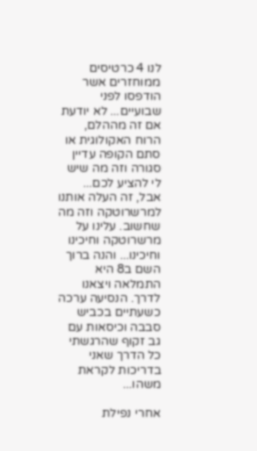לנו 4 כרטיסים ממוחזרים אשר הודפסו לפני שבועיים... לא יודעת אם זה מההלם, הרוח האקולוגית או סתם הקופה עדיין סגורה וזה מה שיש לי להציע לכם... אבל, זה העלה אותנו למרשרוטקה וזה מה שחשוב. עלינו על מרשרוטקה וחיכינו וחיכינו... והנה ברוך השם ב8 היא התמלאה ויצאנו לדרך. הנסיעה ערכה כשעתיים בכביש סבבה וכיסאות עם גב זקוף שהרגשתי כל הדרך שאני בדריכות לקראת משהו...

אחרי נפילת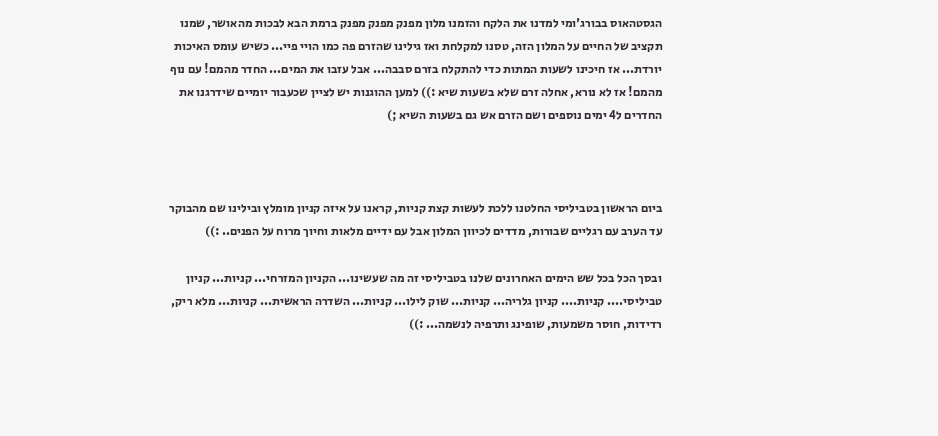הגסטהאוס בבורג'ומי למדנו את הלקח והזמנו מלון מפנק מפנק מפנק ברמת הבא לבכות מהאושר, שמנו תקציב של החיים על המלון הזה, טסנו למקלחת ואז גילינו שהזרם פה כמו הויי פיי... כשיש עומס האיכות יורדת... אז חיכינו לשעות המתות כדי להתקלח בזרם סבבה... אבל עזבו את המים... החדר מהמם! עם נוף מהמם! אז לא נורא, אחלה זרם שלא בשעות שיא :)) למען ההוגנות יש לציין שכעבור יומיים שידרגנו את החדרים ל4 ימים נוספים ושם הזרם אש גם בשעות השיא ;)



ביום הראשון בטביליסי החלטנו ללכת לעשות קצת קניות, קראנו על איזה קניון מומלץ ובילינו שם מהבוקר עד הערב עם רגליים שבורות, מדדים לכיוון המלון אבל עם ידיים מלאות וחיוך מרוח על הפנים.. :))

ובסך הכל בכל שש הימים האחרונים שלנו בטביליסי זה מה שעשינו... הקניון המזרחי... קניות... קניון טביליסי.... קניות.... קניון גלריה... קניות... שוק לילו... קניות... השדרה הראשית... קניות... מלא ריק, רדידות, חוסר משמעות, שופינג ותרפיה לנשמה... :))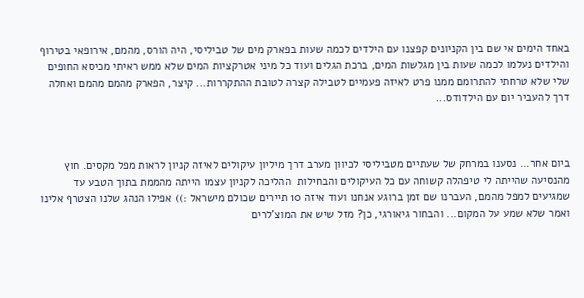באחד הימים אי שם בין הקניונים קפצנו עם הילדים לכמה שעות בפארק מים של טביליסי, היה הורס, מהמם, אירופאי בטירוף והילדים נעלמו לכמה שעות בין מגלשות המים, ברכת הגלים ועוד כל מיני אטרקציות המים שלא ממש ראיתי מכיסא החופים שלי שלא טרחתי להתרומם ממנו פרט לאיזה פעמיים לטבילה קצרה לטובת ההתקררות... קיצר, הפארק מהמם מהמם ואחלה דרך להעביר יום עם הילדודס...



ביום אחר... נסענו במרחק של שעתיים מטביליסי לכיוון מערב דרך מיליון עיקולים לאיזה קניון לראות מפל מקסים. חוץ מהנסיעה שהייתה לי טיפהלה קשוחה עם כל העיקולים והבחילות  ההליכה לקניון עצמו הייתה מהממת בתוך הטבע עד שמגיעים למפל מהמם, העברנו שם זמן ברוגע אנחנו ועוד איזה 10 תיירים שכולם מישראל :)) אפילו הנהג שלנו הצטרף אלינו ואמר שלא שמע על המקום... והבחור גיאורגי, כן? מזל שיש את המוצ'לרים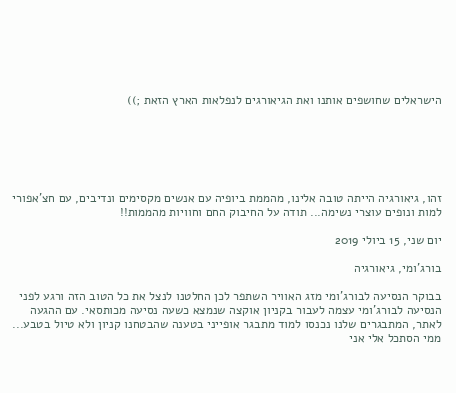הישראלים שחושפים אותנו ואת הגיאורגים לנפלאות הארץ הזאת ;))






זהו, גיאורגיה הייתה טובה אלינו, מהממת ביופיה עם אנשים מקסימים ונדיבים, עם חצ'אפורי למות ונופים עוצרי נשימה... תודה על החיבוק החם וחוויות מהממות!!

יום שני, 15 ביולי 2019

בורג'ומי, גיאורגיה

בבוקר הנסיעה לבורג'ומי מזג האוויר השתפר לכן החלטנו לנצל את כל הטוב הזה ורגע לפני הנסיעה לבורג'ומי עצמה לעבור בקניון אוקצה שנמצא כשעה נסיעה מכותסאי. עם ההגעה לאתר, המתבגרים שלנו נכנסו למוד מתבגר אופייני בטענה שהבטחנו קניון ולא טיול בטבע... ממי הסתכל אלי אני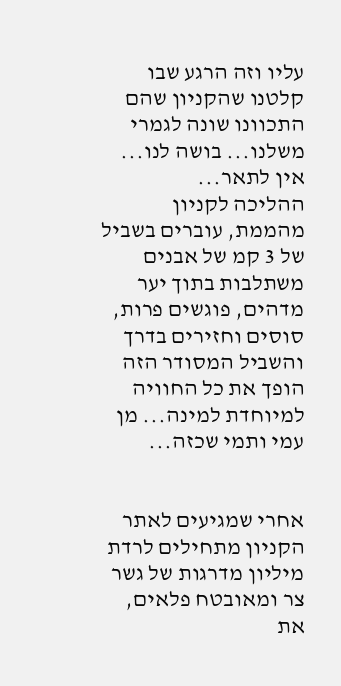עליו וזה הרגע שבו קלטנו שהקניון שהם התכוונו שונה לגמרי משלנו... בושה לנו... אין לתאר...
ההליכה לקניון מהממת, עוברים בשביל של 3 קמ של אבנים משתלבות בתוך יער מדהים, פוגשים פרות, סוסים וחזירים בדרך והשביל המסודר הזה הופך את כל החוויה למיוחדת למינה... מן עמי ותמי שכזה...


אחרי שמגיעים לאתר הקניון מתחילים לרדת מיליון מדרגות של גשר צר ומאובטח פלאים, את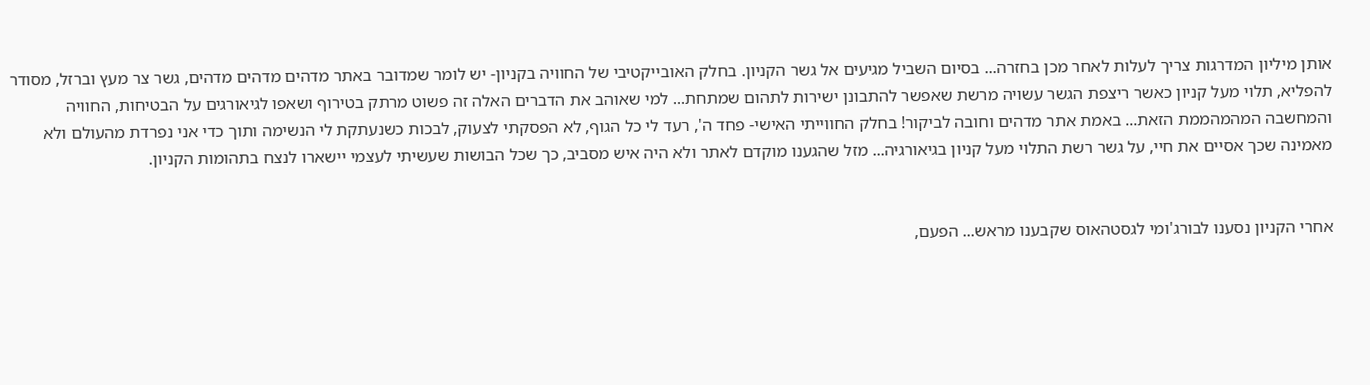אותן מיליון המדרגות צריך לעלות לאחר מכן בחזרה... בסיום השביל מגיעים אל גשר הקניון. בחלק האובייקטיבי של החוויה בקניון- יש לומר שמדובר באתר מדהים מדהים מדהים, גשר צר מעץ וברזל, מסודר להפליא, תלוי מעל קניון כאשר ריצפת הגשר עשויה מרשת שאפשר להתבונן ישירות לתהום שמתחת... למי שאוהב את הדברים האלה זה פשוט מרתק בטירוף ושאפו לגיאורגים על הבטיחות, החוויה והמחשבה המהמהממת הזאת... באמת אתר מדהים וחובה לביקור! בחלק החווייתי האישי- פחד ה', רעד לי כל הגוף, לא הפסקתי לצעוק, לבכות כשנעתקת לי הנשימה ותוך כדי אני נפרדת מהעולם ולא מאמינה שכך אסיים את חיי, על גשר רשת התלוי מעל קניון בגיאורגיה... מזל שהגענו מוקדם לאתר ולא היה איש מסביב, כך שכל הבושות שעשיתי לעצמי יישארו לנצח בתהומות הקניון.


אחרי הקניון נסענו לבורג'ומי לגסטהאוס שקבענו מראש... הפעם,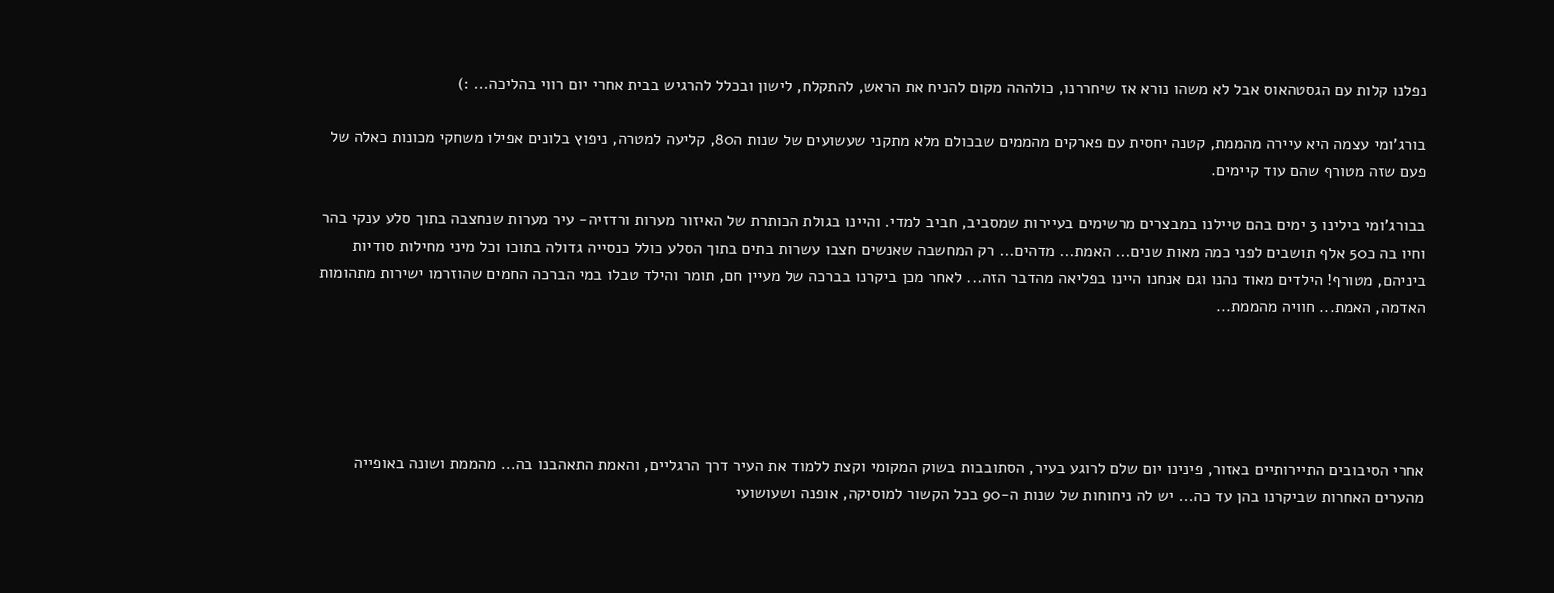נפלנו קלות עם הגסטהאוס אבל לא משהו נורא אז שיחררנו, כולההה מקום להניח את הראש, להתקלח, לישון ובכלל להרגיש בבית אחרי יום רווי בהליכה... :)

בורג'ומי עצמה היא עיירה מהממת, קטנה יחסית עם פארקים מהממים שבכולם מלא מתקני שעשועים של שנות ה80, קליעה למטרה, ניפוץ בלונים אפילו משחקי מכונות כאלה של פעם שזה מטורף שהם עוד קיימים.

בבורג'ומי בילינו 3 ימים בהם טיילנו במבצרים מרשימים בעיירות שמסביב, חביב למדי. והיינו בגולת הכותרת של האיזור מערות ורדזיה- עיר מערות שנחצבה בתוך סלע ענקי בהר וחיו בה כ50 אלף תושבים לפני כמה מאות שנים... האמת... מדהים... רק המחשבה שאנשים חצבו עשרות בתים בתוך הסלע כולל כנסייה גדולה בתוכו וכל מיני מחילות סודיות ביניהם, מטורף! הילדים מאוד נהנו וגם אנחנו היינו בפליאה מהדבר הזה... לאחר מכן ביקרנו בברכה של מעיין חם, תומר והילד טבלו במי הברכה החמים שהוזרמו ישירות מתהומות האדמה, האמת... חוויה מהממת...





אחרי הסיבובים התיירותיים באזור, פינינו יום שלם לרוגע בעיר, הסתובבות בשוק המקומי וקצת ללמוד את העיר דרך הרגליים, והאמת התאהבנו בה... מהממת ושונה באופייה מהערים האחרות שביקרנו בהן עד כה... יש לה ניחוחות של שנות ה-90 בכל הקשור למוסיקה, אופנה ושעושועי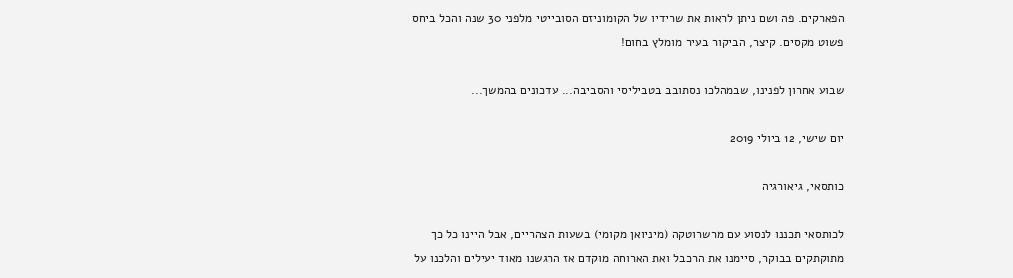הפארקים. פה ושם ניתן לראות את שרידיו של הקומוניזם הסובייטי מלפני 30 שנה והכל ביחס פשוט מקסים. קיצר, הביקור בעיר מומלץ בחום!

שבוע אחרון לפנינו, שבמהלכו נסתובב בטביליסי והסביבה... עדכונים בהמשך...

יום שישי, 12 ביולי 2019

כותסאי, גיאורגיה

לכותסאי תכננו לנסוע עם מרשרוטקה (מיניואן מקומי) בשעות הצהריים, אבל היינו כל כך מתוקתקים בבוקר, סיימנו את הרכבל ואת הארוחה מוקדם אז הרגשנו מאוד יעילים והלכנו על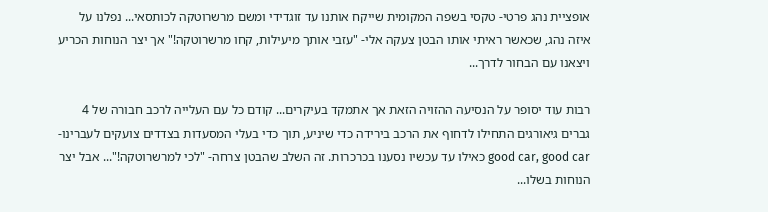אופציית נהג פרטי- טקסי בשפה המקומית שייקח אותנו עד זוגדידי ומשם מרשרוטקה לכותסאי... נפלנו על איזה נהג, שכאשר ראיתי אותו הבטן צעקה אלי- "עזבי אותך מיעילות, קחו מרשרוטקה!" אך יצר הנוחות הכריע ויצאנו עם הבחור לדרך...

רבות עוד יסופר על הנסיעה ההזויה הזאת אך אתמקד בעיקרים... קודם כל עם העלייה לרכב חבורה של 4 גברים גיאורגים התחילו לדחוף את הרכב בירידה כדי שיניע, תוך כדי בעלי המסעדות בצדדים צועקים לעברינו- good car, good car כאילו עד עכשיו נסענו בכרכרות. זה השלב שהבטן צרחה- "לכי למרשרוטקה!"... אבל יצר הנוחות בשלו...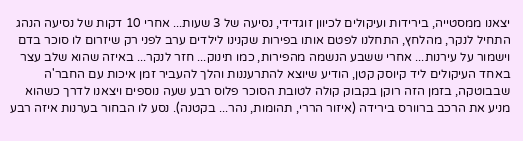יצאנו ממסטייה, בירידות ועיקולים לכיוון זוגדידי, נסיעה של 3 שעות... אחרי 10 דקות של נסיעה הנהג התחיל לנקר, מהלחץ, התחלנו לפטם אותו בפירות שקנינו לילדים ערב לפני רק שיזרום לו סוכר בדם וישמור על עירנות... אחרי ששבע הנשמה מהפירות, כמו תינוק... חזר לנקר... באיזה שהוא שלב עצר באחד העיקולים ליד קיוסק קטן, הודיע שיוצא להתרעננות והלך להעביר זמן איכות עם החבר'ה שבבוטקה, בזמן הזה רוקן בקבוק קולה לטובת הסוכר פלוס רבע שעה נוספים ויצאנו לדרך כשהוא מניע את הרכב ברוורס בירידה (איזור הררי, תהומות, נהר... בקטנה). נסע לו הבחור בערנות איזה רבע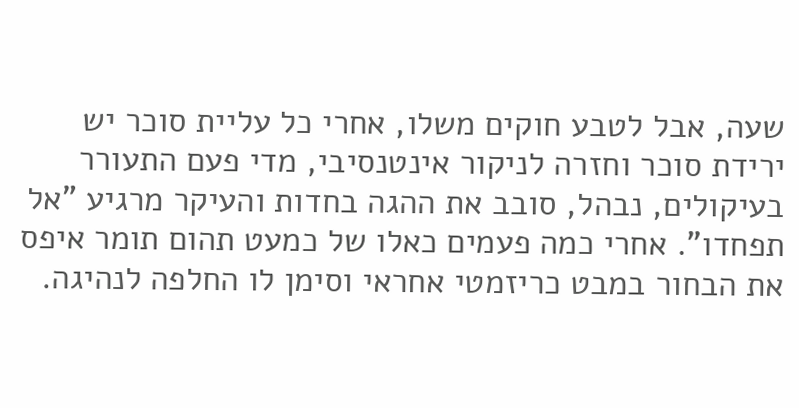שעה, אבל לטבע חוקים משלו, אחרי כל עליית סוכר יש ירידת סוכר וחזרה לניקור אינטנסיבי, מדי פעם התעורר בעיקולים, נבהל, סובב את ההגה בחדות והעיקר מרגיע "אל תפחדו". אחרי כמה פעמים כאלו של כמעט תהום תומר איפס את הבחור במבט כריזמטי אחראי וסימן לו החלפה לנהיגה.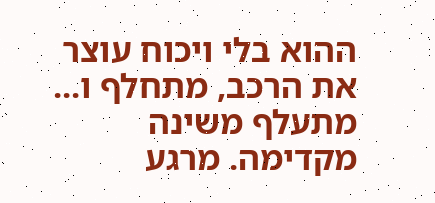ההוא בלי ויכוח עוצר את הרכב, מתחלף ו... מתעלף משינה מקדימה. מרגע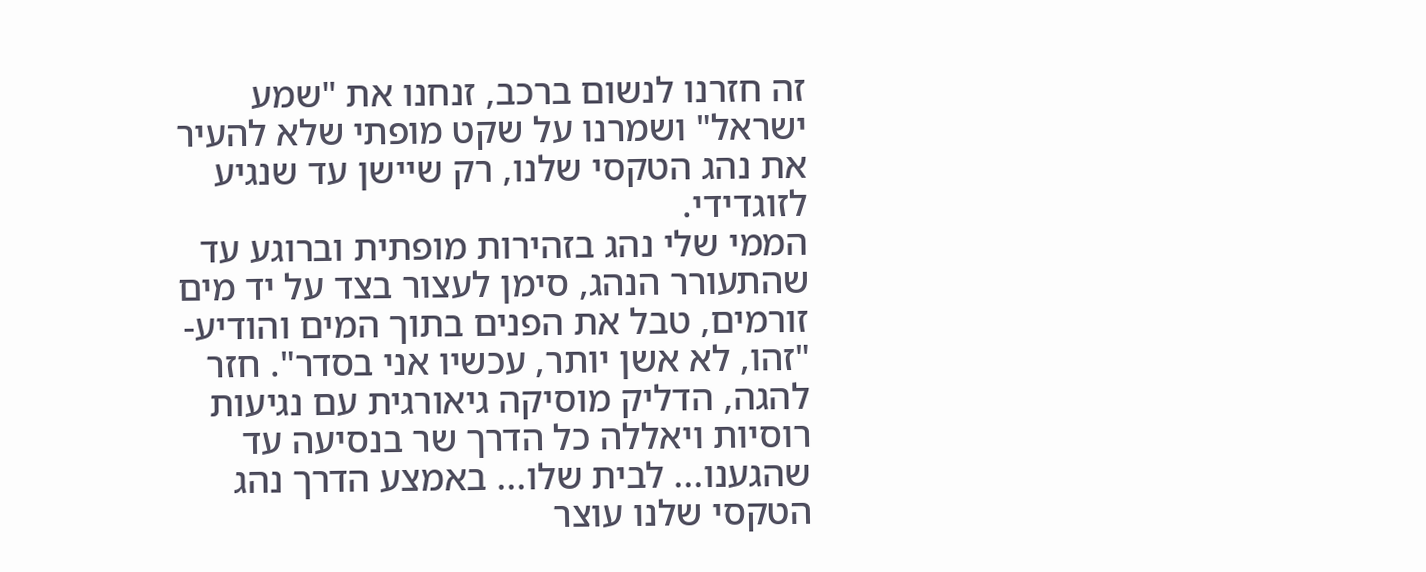זה חזרנו לנשום ברכב, זנחנו את "שמע ישראל" ושמרנו על שקט מופתי שלא להעיר את נהג הטקסי שלנו, רק שיישן עד שנגיע לזוגדידי.
הממי שלי נהג בזהירות מופתית וברוגע עד שהתעורר הנהג, סימן לעצור בצד על יד מים זורמים, טבל את הפנים בתוך המים והודיע- "זהו, לא אשן יותר, עכשיו אני בסדר". חזר להגה, הדליק מוסיקה גיאורגית עם נגיעות רוסיות ויאללה כל הדרך שר בנסיעה עד שהגענו... לבית שלו... באמצע הדרך נהג הטקסי שלנו עוצר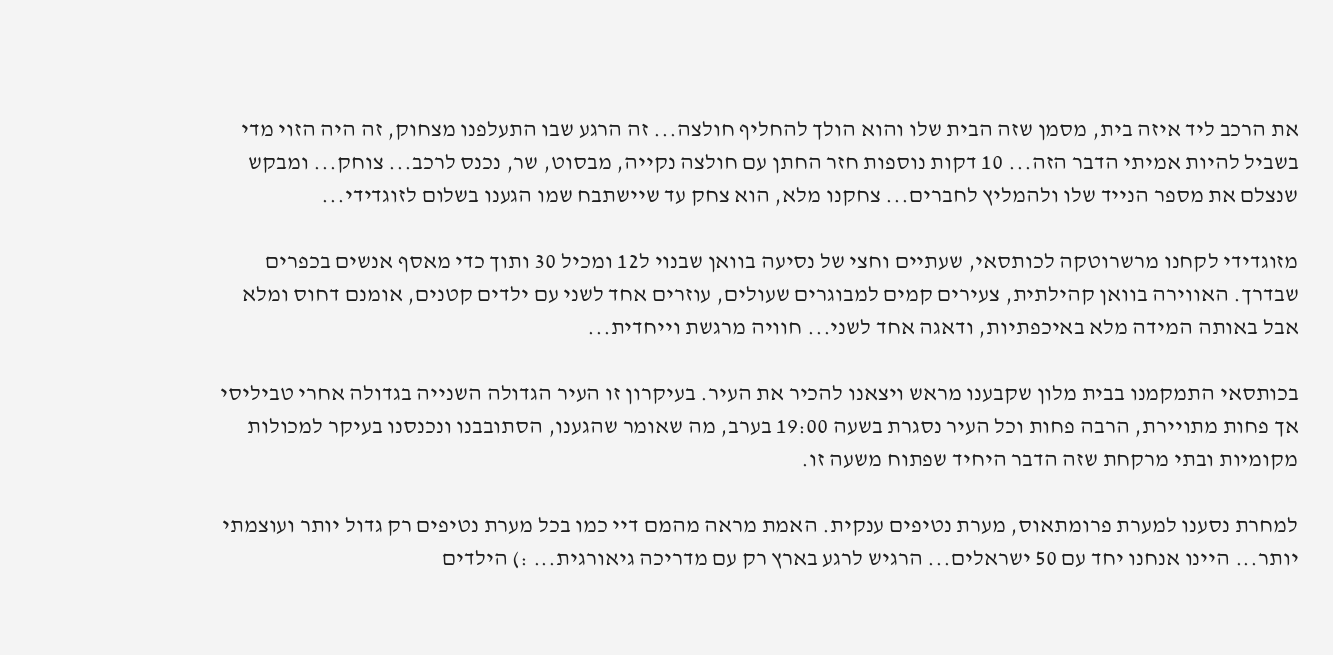את הרכב ליד איזה בית, מסמן שזה הבית שלו והוא הולך להחליף חולצה... זה הרגע שבו התעלפנו מצחוק, זה היה הזוי מדי בשביל להיות אמיתי הדבר הזה... 10 דקות נוספות חזר החתן עם חולצה נקייה, מבסוט, שר, נכנס לרכב... צוחק... ומבקש שנצלם את מספר הנייד שלו ולהמליץ לחברים... צחקנו מלא, הוא צחק עד שיישתבח שמו הגענו בשלום לזוגדידי...

מזוגדידי לקחנו מרשרוטקה לכותסאי, שעתיים וחצי של נסיעה בוואן שבנוי ל12 ומכיל 30 ותוך כדי מאסף אנשים בכפרים שבדרך. האווירה בוואן קהילתית, צעירים קמים למבוגרים שעולים, עוזרים אחד לשני עם ילדים קטנים, אומנם דחוס ומלא אבל באותה המידה מלא באיכפתיות, ודאגה אחד לשני... חוויה מרגשת וייחדית...

בכותסאי התמקמנו בבית מלון שקבענו מראש ויצאנו להכיר את העיר. בעיקרון זו העיר הגדולה השנייה בגדולה אחרי טביליסי אך פחות מתויירת, הרבה פחות וכל העיר נסגרת בשעה 19:00 בערב, מה שאומר שהגענו, הסתובבנו ונכנסנו בעיקר למכולות מקומיות ובתי מרקחת שזה הדבר היחיד שפתוח משעה זו.

למחרת נסענו למערת פרומתאוס, מערת נטיפים ענקית. האמת מראה מהמם דיי כמו בכל מערת נטיפים רק גדול יותר ועוצמתי יותר... היינו אנחנו יחד עם 50 ישראלים... הרגיש לרגע בארץ רק עם מדריכה גיאורגית... :) הילדים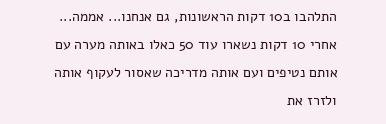התלהבו ב10 דקות הראשונות, גם אנחנו... אממה... אחרי 10 דקות נשארו עוד 50 כאלו באותה מערה עם אותם נטיפים ועם אותה מדריכה שאסור לעקוף אותה ולזרז את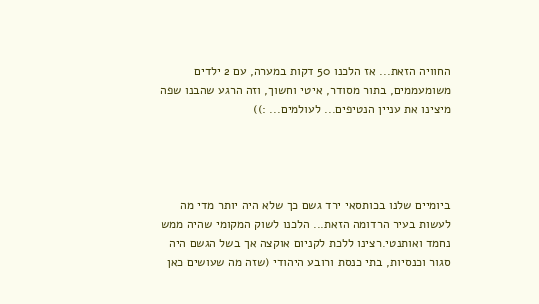החוויה הזאת... אז הלכנו 50 דקות במערה, עם 2 ילדים משומעממים, בתור מסודר, איטי וחשוך, וזה הרגע שהבנו שפה מיצינו את עניין הנטיפים... לעולמים... :))




ביומיים שלנו בכותסאי ירד גשם כך שלא היה יותר מדי מה לעשות בעיר הרדומה הזאת... הלכנו לשוק המקומי שהיה ממש נחמד ואותנטי.רצינו ללכת לקניום אוקצה אך בשל הגשם היה סגור וכנסיות, בתי כנסת ורובע היהודי (שזה מה שעושים כאן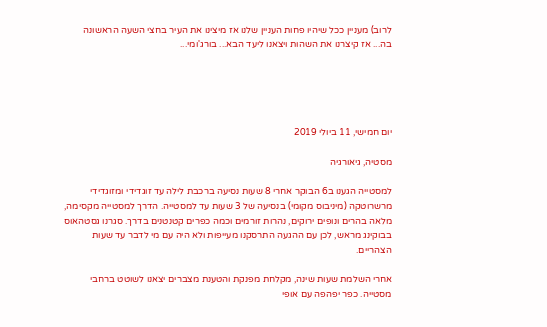לרוב) מעניין ככל שיהיו פחות העניין שלנו אז מיצינו את העיר בחצי השעה הראשונה בה... אז קיצרנו את השהות ויצאנו ליעד הבא... בורג'ומי...





יום חמישי, 11 ביולי 2019

מסטיה, גיאורגיה

למסטייה הגענו ב6 הבוקר אחרי 8 שעות נסיעה ברכבת לילה עד זוגדידי ומזוגדידי מרשרוטקה (מיניבוס מקומי) בנסיעה של 3 שעות עד למסטייה. הדרך למסטייה מקסימה, מלאה בהרים ונופים ירוקים, נהרות זורמים וכמה כפרים קטנטנים בדרך. סגרנו גסטהאוס בבוקינג מראש, לכן עם ההגעה התרסקנו מעייפות ולא היה עם מי לדבר עד שעות הצהריים.

אחרי השלמת שעות שינה, מקלחת מפנקת והטענת מצברים יצאנו לשוטט ברחבי מסטייה. כפר יפהפה עם אופי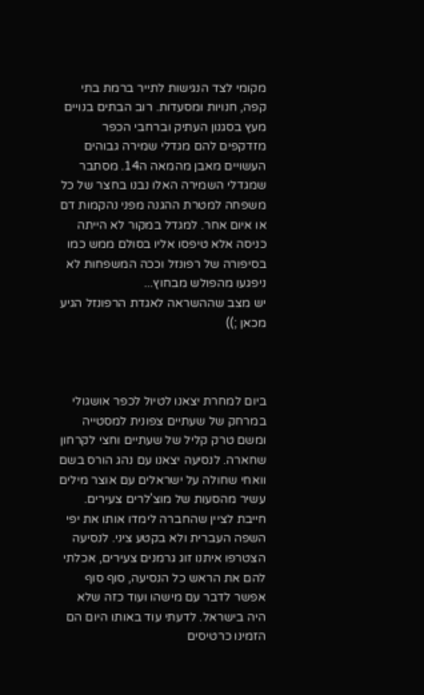מקומי לצד הנגישות לתייר ברמת בתי קפה, חנויות ומסעדות. רוב הבתים בנויים מעץ בסגנון העתיק וברחבי הכפר מזדקפים להם מגדלי שמירה גבוהים העשויים מאבן מהמאה ה14. מסתבר שמגדלי השמירה האלו נבנו בחצר של כל משפחה למטרת ההגנה מפני נהקמות דם או איום אחר. למגדל במקור לא הייתה כניסה אלא טיפסו אליו בסולם ממש כמו בסיפורה של רפונזל וככה המשפחות לא ניפגעו מהפולש מבחוץ...
יש מצב שההשראה לאגדת הרפונזל הגיע מכאן ;))



ביום למחרת יצאנו לטיול לכפר אושגולי במרחק של שעתיים צפונית למסטייה ומשם טרק קליל של שעתיים וחצי לקרחון שחארה. לנסיעה יצאנו עם נהג הורס בשם וואחי שחולה על ישראלים עם אוצר מילים עשיר מהסעות של מוצ'לרים צעירים. חייבת לציין שהחברה לימדו אותו את יפי השפה העברית ולא בקטע ציני. לנסיעה הצטרפו איתנו זוג גרמנים צעירים, אכלתי להם את הראש כל הנסיעה, סוף סוף אפשר לדבר עם מישהו ועוד כזה שלא היה בישראל. לדעתי עוד באותו היום הם הזמינו כרטיסים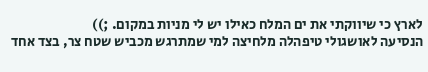לארץ כי שיווקתי את ים המלח כאילו יש לי מניות במקום. ;))
הנסיעה לאושגולי טיפהלה מלחיצה למי שמתרגש מכביש שטח צר, בצד אחד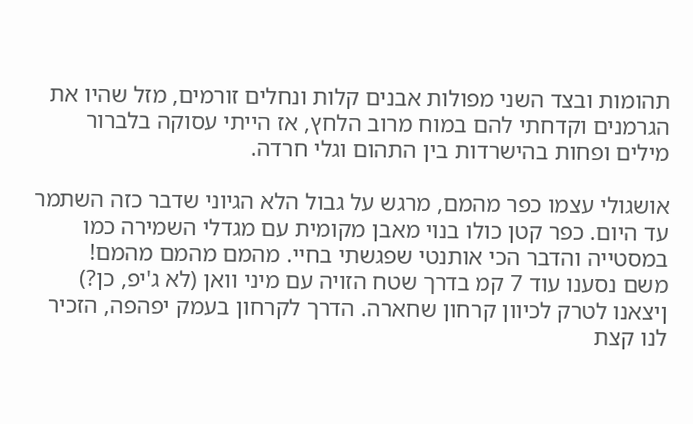תהומות ובצד השני מפולות אבנים קלות ונחלים זורמים, מזל שהיו את הגרמנים וקדחתי להם במוח מרוב הלחץ, אז הייתי עסוקה בלברור מילים ופחות בהישרדות בין התהום וגלי חרדה.

אושגולי עצמו כפר מהמם, מרגש על גבול הלא הגיוני שדבר כזה השתמר עד היום. כפר קטן כולו בנוי מאבן מקומית עם מגדלי השמירה כמו במסטייה והדבר הכי אותנטי שפגשתי בחיי. מהמם מהמם מהמם!
משם נסענו עוד 7 קמ בדרך שטח הזויה עם מיני וואן (לא ג'יפ, כן?) ןיצאנו לטרק לכיוון קרחון שחארה. הדרך לקרחון בעמק יפהפה, הזכיר לנו קצת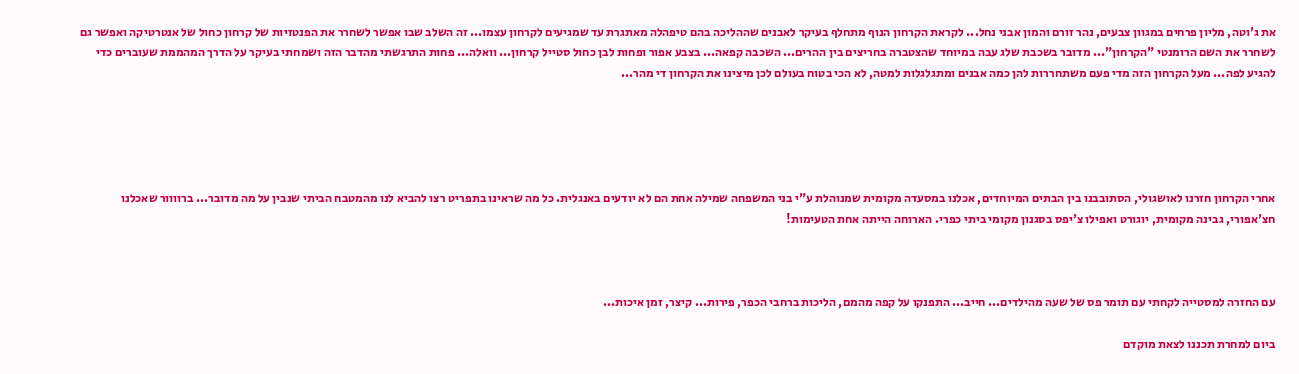את ג'וטה, מליון פרחים במגוון צבעים, נהר זורם והמון אבני נחל... לקראת הקרחון הנוף מתחלף בעיקר לאבנים שההליכה בהם טיפהלה מאתגרת עד שמגיעים לקרחון עצמו... זה השלב שבו אפשר לשחרר את הפנטזיות של קרחון כחול של אנטרטיקה ואפשר גם לשחרר את השם הרומנטי "הקרחון"... מדובר בשכבת שלג עבה במיוחד שהצטברה בחריצים בין ההרים... השכבה קפאה... בצבע אפור ופחות לבן כחול סטייל קרחון... וואלה... פחות התרגשתי מהדבר הזה ושמחתי בעיקר על הדרך המהממת שעוברים כדי להגיע לפה... מעל הקרחון הזה מדי פעם משתחררות להן כמה אבנים ומתגלגלות למטה, לא הכי בטוח בעולם לכן מיצינו את הקרחון די מהר...





אחרי הקרחון חזרנו לאושגולי, הסתובבנו בין הבתים המיוחדים, אכלנו במסעדה מקומית שמנוהלת ע"י בני המשפחה שמילה אחת הם לא יודעים באנגלית. כל מה שראינו בתפריט רצו להביא לנו מהמטבח הביתי שנבין על מה מדובר... ברוווור שאכלנו חצ'אפורי, גבינה מקומית, יוגורט ואפילו צ'יפס בסגנון מקומי ביתי כפרי. הארוחה הייתה אחת הטעימות!



עם החזרה למסטייה לקחתי עם תומר פס של שעה מהילדים... חייב... התפנקו על קפה מהמם, הליכות ברחבי הכפר, פירות... קיצר, זמן איכות...

ביום למחרת תכננו לצאת מוקדם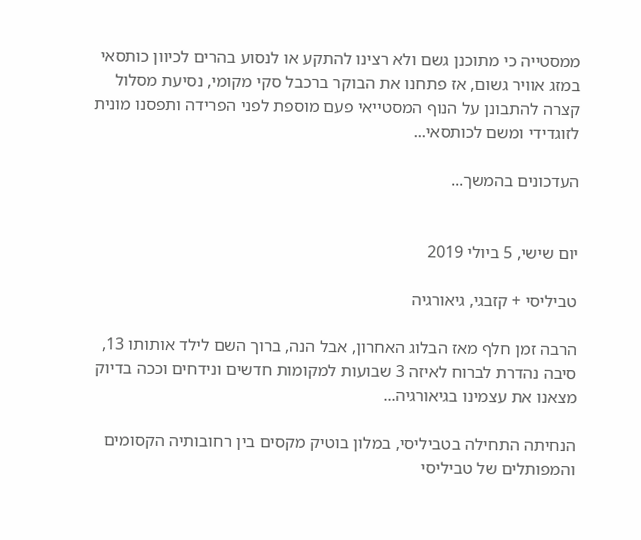ממסטייה כי מתוכנן גשם ולא רצינו להתקע או לנסוע בהרים לכיוון כותסאי במזג אוויר גשום, אז פתחנו את הבוקר ברכבל סקי מקומי, נסיעת מסלול קצרה להתבונן על הנוף המסטייאי פעם מוספת לפני הפרידה ותפסנו מונית לזוגדידי ומשם לכותסאי...

העדכונים בהמשך...


יום שישי, 5 ביולי 2019

טביליסי + קזבגי, גיאורגיה

הרבה זמן חלף מאז הבלוג האחרון, אבל הנה, ברוך השם לילד אותותו 13, סיבה נהדרת לברוח לאיזה 3 שבועות למקומות חדשים ונידחים וככה בדיוק מצאנו את עצמינו בגיאורגיה...

הנחיתה התחילה בטביליסי, במלון בוטיק מקסים בין רחובותיה הקסומים והמפותלים של טביליסי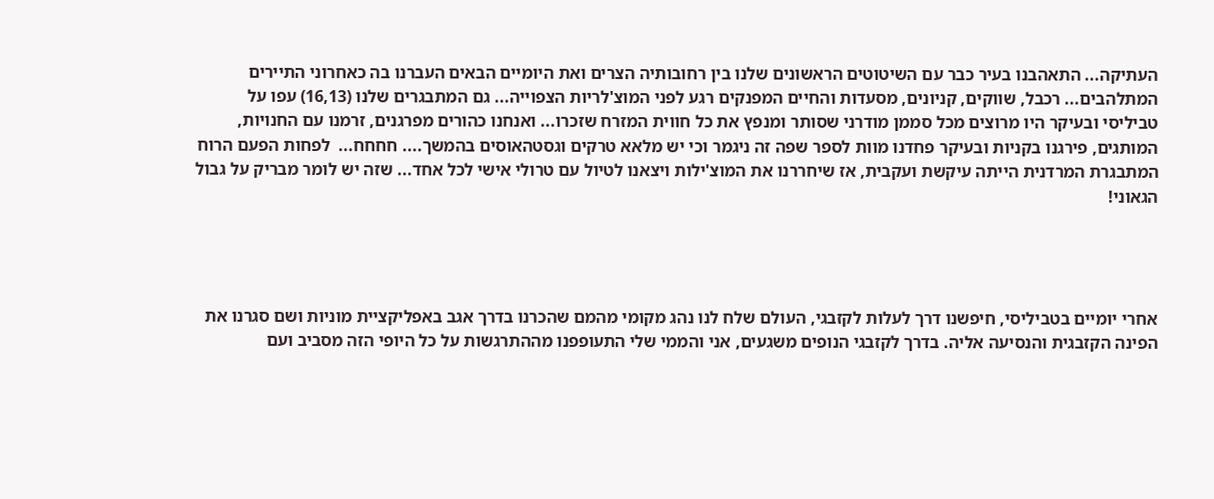העתיקה... התאהבנו בעיר כבר עם השיטוטים הראשונים שלנו בין רחובותיה הצרים ואת היומיים הבאים העברנו בה כאחרוני התיירים המתלהבים... רכבל, שווקים, קניונים, מסעדות והחיים המפנקים רגע לפני המוצ'לריות הצפוייה... גם המתבגרים שלנו (16,13) עפו על טביליסי ובעיקר היו מרוצים מכל סממן מודרני שסותר ומנפץ את כל חווית המזרח שזכרו... ואנחנו כהורים מפרגנים, זרמנו עם החנויות, המותגים, פירגנו בקניות ובעיקר פחדנו מוות לספר שפה זה ניגמר וכי יש מלאא טרקים וגסטהאוסים בהמשך.... חחחח...  לפחות הפעם הרוח המתבגרת המרדנית הייתה עיקשת ועקבית, אז שיחררנו את המוצ'ילות ויצאנו לטיול עם טרולי אישי לכל אחד... שזה יש לומר מבריק על גבול הגאוני!




אחרי יומיים בטביליסי, חיפשנו דרך לעלות לקזבגי, העולם שלח לנו נהג מקומי מהמם שהכרנו בדרך אגב באפליקציית מוניות ושם סגרנו את הפינה הקזבגית והנסיעה אליה. בדרך לקזבגי הנופים משגעים, אני והממי שלי התעופפנו מההתרגשות על כל היופי הזה מסביב ועם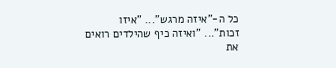כל ה-"איזה מרגש"... "איזו זכות"... "ואיזה כיף שהילדים רואים את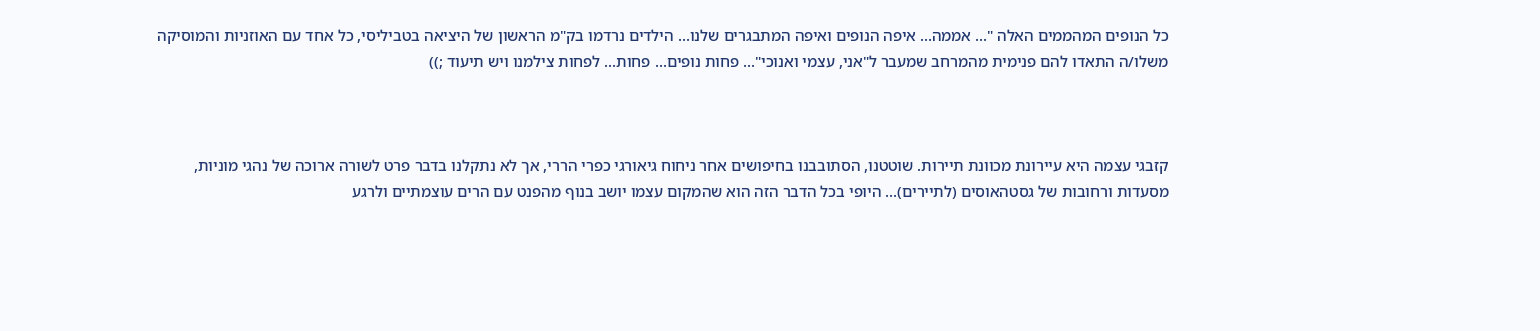כל הנופים המהממים האלה "... אממה... איפה הנופים ואיפה המתבגרים שלנו... הילדים נרדמו בק"מ הראשון של היציאה בטביליסי, כל אחד עם האוזניות והמוסיקה משלו/ה התאדו להם פנימית מהמרחב שמעבר ל"אני, עצמי ואנוכי"... פחות נופים... פחות... לפחות צילמנו ויש תיעוד ;))



קזבגי עצמה היא עיירונת מכוונת תיירות. שוטטנו, הסתובבנו בחיפושים אחר ניחוח גיאורגי כפרי הררי, אך לא נתקלנו בדבר פרט לשורה ארוכה של נהגי מוניות, מסעדות ורחובות של גסטהאוסים (לתיירים)... היופי בכל הדבר הזה הוא שהמקום עצמו יושב בנוף מהפנט עם הרים עוצמתיים ולרגע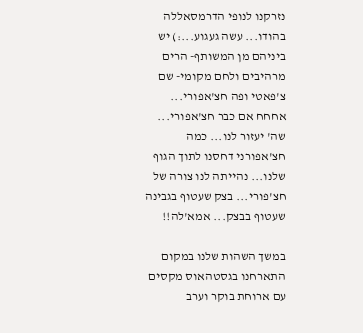נזרקנו לנופי הדרמסאללה בהודו... עשה געגוע...:) יש ביניהם מן המשותף- הרים מרהיבים ולחם מקומי- שם צ'פאטי ופה חצ'אפורי... אחחח אם כבר חצ'אפורי... שה' יעזור לנו... כמה חצ'אפורני דחסנו לתוך הגוף שלנו... נהייתה לנו צורה של חצ'פורי... בצק שעטוף בגבינה שעטוף בבצק... אמא'לה!!

במשך השהות שלנו במקום התארחנו בגסטהאוס מקסים עם ארוחת בוקר וערב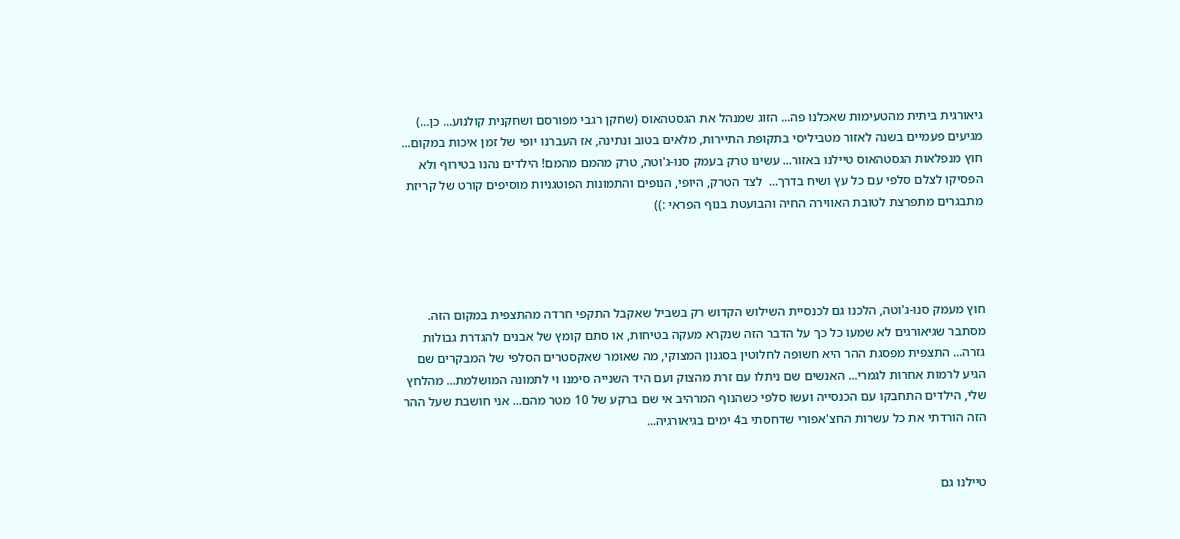גיאורגית ביתית מהטעימות שאכלנו פה... הזוג שמנהל את הגסטהאוס (שחקן רגבי מפורסם ושחקנית קולנוע... כן...) מגיעים פעמיים בשנה לאזור מטביליסי בתקופת התיירות, מלאים בטוב ונתינה, אז העברנו יופי של זמן איכות במקום... חוץ מנפלאות הגסטהאוס טיילנו באזור... עשינו טרק בעמק סנו-ג'וטה, טרק מהמם מהמם! הילדים נהנו בטירוף ולא הפסיקו לצלם סלפי עם כל עץ ושיח בדרך...  לצד הטרק, היופי, הנופים והתמונות הפוטגניות מוסיפים קורט של קריזת מתבגרים מתפרצת לטובת האווירה החיה והבועטת בנוף הפראי :))




חוץ מעמק סנו-ג'וטה, הלכנו גם לכנסיית השילוש הקדוש רק בשביל שאקבל התקפי חרדה מהתצפית במקום הזה. מסתבר שגיאורגים לא שמעו כל כך על הדבר הזה שנקרא מעקה בטיחות, או סתם קומץ של אבנים להגדרת גבולות גזרה... התצפית מפסגת ההר היא חשופה לחלוטין בסגנון המצוקי, מה שאומר שאקסטרים הסלפי של המבקרים שם הגיע לרמות אחרות לגמרי... האנשים שם ניתלו עם זרת מהצוק ועם היד השנייה סימנו וי לתמונה המושלמת... מהלחץ שלי, הילדים התחבקו עם הכנסייה ועשו סלפי כשהנוף המרהיב אי שם ברקע של 10 מטר מהם... אני חושבת שעל ההר הזה הורדתי את כל עשרות החצ'אפורי שדחסתי ב4 ימים בגיאורגיה...


טיילנו גם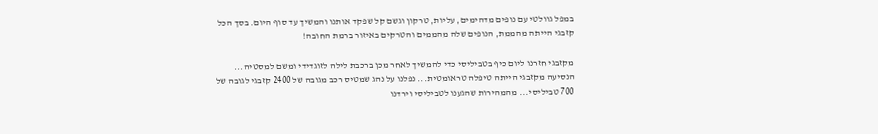במפל גוולטי עם נופים מדהימים, עליות, טרקון וגשם קל שפקד אותנו והמשיך עד סוף היום. בסך הכל קזבגי הייתה מהממת, הנופים שלה מהממים והטרקים באיזור ברמת החובה!

מקזבגי חזרנו ליום כיף בטביליסי כדי להמשיך לאחר מכן ברכבת לילה לזוגדידי ומשם למסטיה... הנסיעה מקזבגי הייתה טיפלה טראומטית... נפלנו על נהג שמטיס רכב מגובה של 2400 קזבגי לגובה של 700 טביליסי... מהמהירות שהגענו לטביליסי וירדנו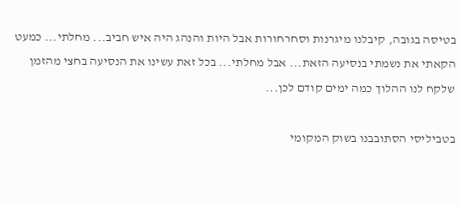בטיסה בגובה, קיבלנו מיגרנות וסחרחורות אבל היות והנהג היה איש חביב... מחלתי... כמעט הקאתי את נשמתי בנסיעה הזאת... אבל מחלתי... בכל זאת עשינו את הנסיעה בחצי מהזמן שלקח לנו ההלוך כמה ימים קודם לכן...

בטביליסי הסתובבנו בשוק המקומי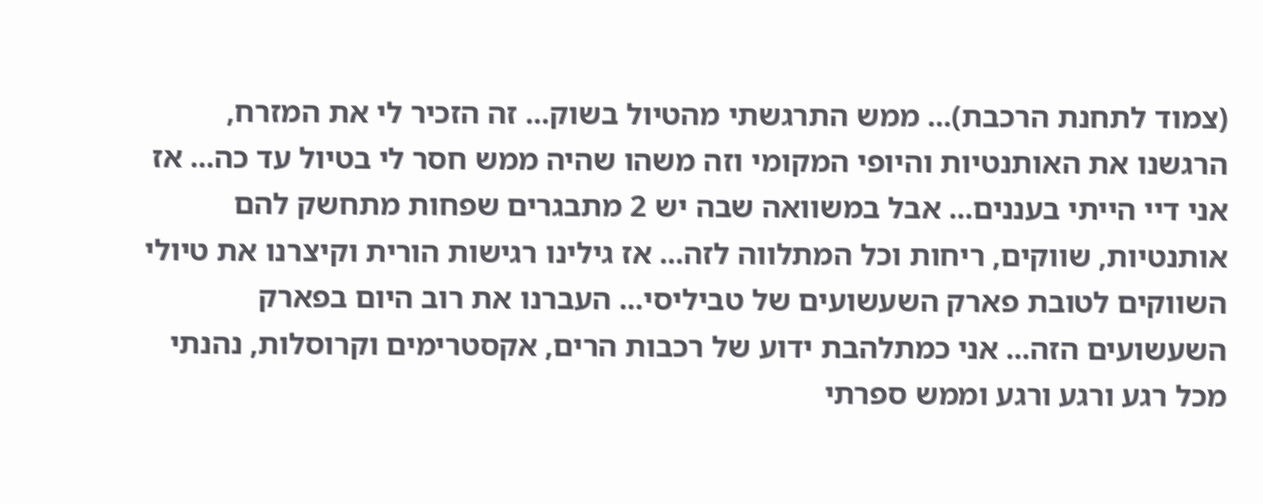(צמוד לתחנת הרכבת)... ממש התרגשתי מהטיול בשוק... זה הזכיר לי את המזרח, הרגשנו את האותנטיות והיופי המקומי וזה משהו שהיה ממש חסר לי בטיול עד כה... אז אני דיי הייתי בעננים... אבל במשוואה שבה יש 2 מתבגרים שפחות מתחשק להם אותנטיות, שווקים, ריחות וכל המתלווה לזה... אז גילינו רגישות הורית וקיצרנו את טיולי השווקים לטובת פארק השעשועים של טביליסי... העברנו את רוב היום בפארק השעשועים הזה... אני כמתלהבת ידוע של רכבות הרים, אקסטרימים וקרוסלות, נהנתי מכל רגע ורגע ורגע וממש ספרתי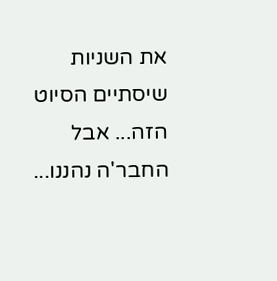את השניות שיסתיים הסיוט הזה... אבל החבר'ה נהננו...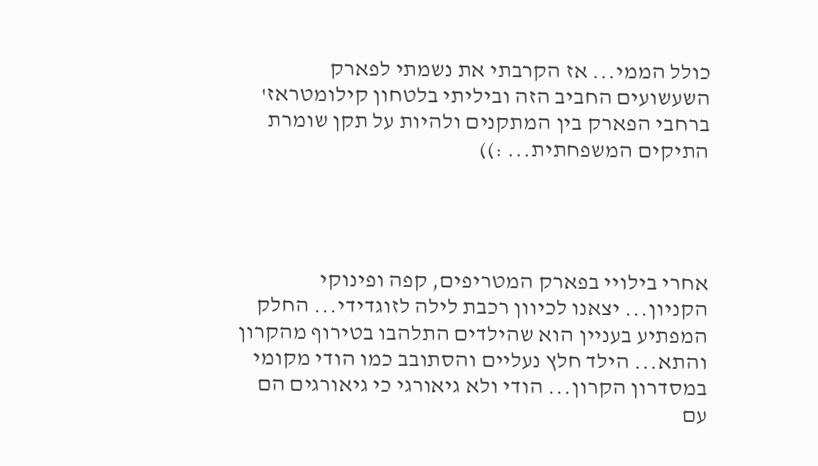כולל הממי... אז הקרבתי את נשמתי לפארק השעשועים החביב הזה וביליתי בלטחון קילומטראז' ברחבי הפארק בין המתקנים ולהיות על תקן שומרת התיקים המשפחתית... :))




אחרי בילויי בפארק המטריפים, קפה ופינוקי הקניון... יצאנו לכיוון רכבת לילה לזוגדידי... החלק המפתיע בעניין הוא שהילדים התלהבו בטירוף מהקרון והתא... הילד חלץ נעליים והסתובב כמו הודי מקומי במסדרון הקרון... הודי ולא גיאורגי כי גיאורגים הם עם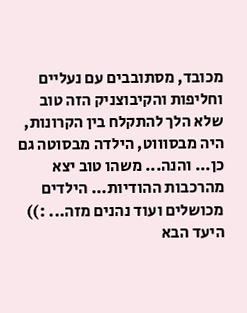מכובד, מסתובבים עם נעליים וחליפות והקיבוצניק הזה טוב שלא הלך להתקלח בין הקרונות, היה מבסוווט, הילדה מבסוטה גם כן... והנה... משהו טוב יצא מהרכבות ההודיות... הילדים מכושלים ועוד נהנים מזה... :)) היעד הבא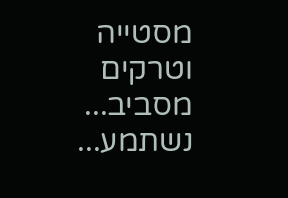מסטייה וטרקים מסביב... נשתמע...